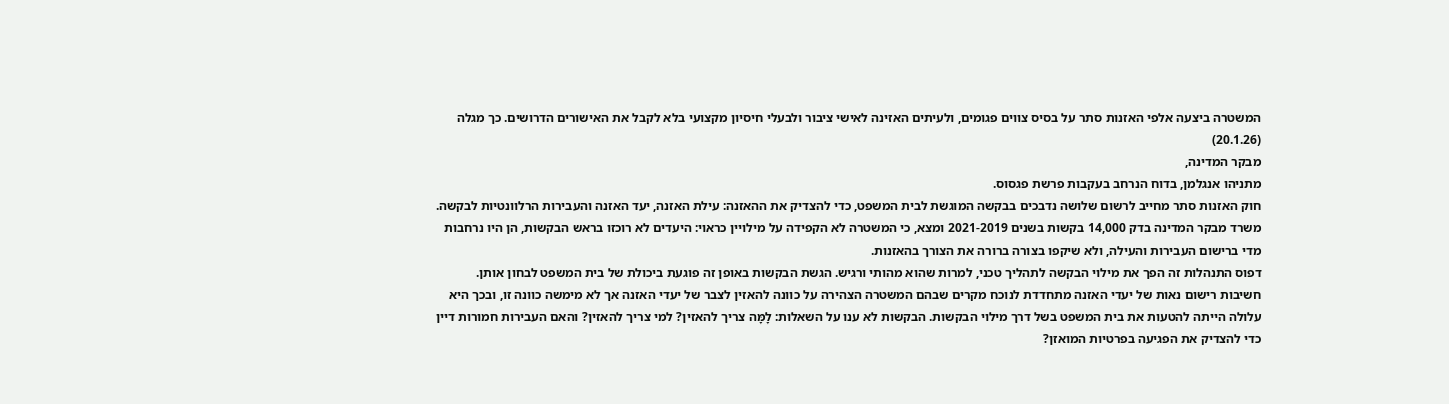המשטרה ביצעה אלפי האזנות סתר על בסיס צווים פגומים, ולעיתים האזינה לאישי ציבור ולבעלי חיסיון מקצועי בלא לקבל את האישורים הדרושים. כך מגלה (20.1.26)
מבקר המדינה,
מתניהו אנגלמן, בדוח הנרחב בעקבות פרשת פגסוס.
חוק האזנות סתר מחייב לרשום שלושה נדבכים בבקשה המוגשת לבית המשפט, כדי להצדיק את ההאזנה: עילת האזנה, יעד האזנה והעבירות הרלוונטיות לבקשה. משרד מבקר המדינה בדק 14,000 בקשות בשנים 2021-2019 ומצא, כי המשטרה לא הקפידה על מילויין כראוי: היעדים לא רוכזו בראש הבקשות, הן היו נרחבות מדי ברישום העבירות והעילה, ולא שיקפו בצורה ברורה את הצורך בהאזנות.
דפוס התנהלות זה הפך את מילוי הבקשה לתהליך טכני, למרות שהוא מהותי ורגיש. הגשת הבקשות באופן זה פוגעת ביכולת של בית המשפט לבחון אותן. חשיבות רישום נאות של יעדי האזנה מתחדדת לנוכח מקרים שבהם המשטרה הצהירה על כוונה להאזין לצבר של יעדי האזנה אך לא מימשה כוונה זו, ובכך היא עלולה הייתה להטעות את בית המשפט בשל דרך מילוי הבקשות. הבקשות לא ענו על השאלות: לָמָּה צריך להאזין? למי צריך להאזין? והאם העבירות חמורות דיין כדי להצדיק את הפגיעה בפרטיות המואזן?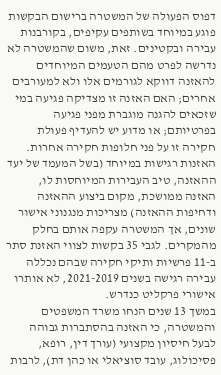דפוס הפעולה של המשטרה ברישום הבקשות פוגע במיוחד בשותפים עקיפים, בקורבנות עבירה ובקטינים. זאת, משום שהמשטרה לא נדרשה לפרט מהם הטעמים המיוחדים להאזנה דווקא לגורמים אלו ולא למעורבים אחרים; האם האזנה זו מצדיקה פגיעה במי שזכאים להגנה מוגברת מפני פגיעה בפרטיותם; או מדוע יש להעדיף פעולת חקירה זו על פני חלופות חקירה אחרות.
האזנות רגישות במיוחד (בשל המעמד של יעד ההאזנה, טיב העבירות המיוחסות לו, האזנה ממושכת, מקום ביצוע ההאזנה ודחיפות ההאזנה) מצריכות מנגנוני אישור שונים, אך המשטרה עקפה אותם בחלק מהמקרים. לגבי 35 בקשות לצווי האזנת סתר ב-11 פרשיות ותיקי חקירה שבהם נכללה עבירה רגישה בשנים 2021-2019, לא אותרו אישורי פרקליט כנדרש.
במשך 13 שנים הנחו משרד המשפטים והמשטרה, כי האזנה בהסתברות גבוהה לבעל חיסיון מקצועי (עורך דין, רופא, פסיכולוג, עובד סוציאלי או כהן דת), לרבות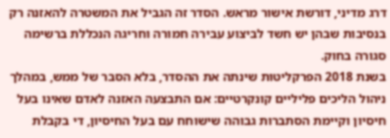דרג מדיני, דורשת אישור מראש. הסדר זה הגביל את המשטרה להאזנה רק בנסיבות שבהן יש חשד לביצוע עבירה חמורה וחריגה הנכללת ברשימה סגורה בחוק.
בשנת 2018 הפרקליטות שינתה את ההסדר, בלא הסבר של ממש, במהלך ניהול הליכים פליליים קונקרטיים: אם התבצעה האזנה לאדם שאינו בעל חיסיון וקיימת הסתברות גבוהה שישוחח עם בעל החיסיון, די בקבלת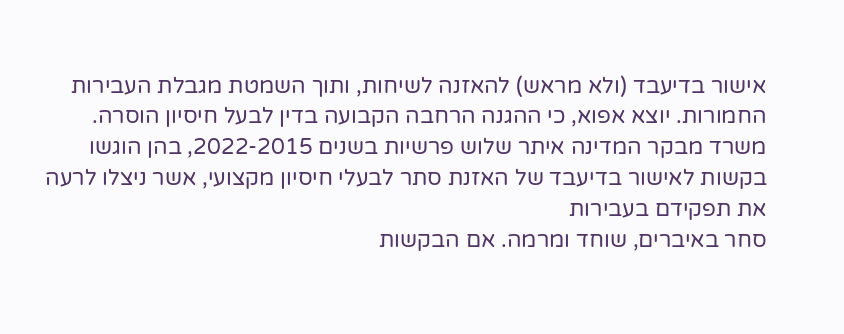אישור בדיעבד (ולא מראש) להאזנה לשיחות, ותוך השמטת מגבלת העבירות החמורות. יוצא אפוא, כי ההגנה הרחבה הקבועה בדין לבעל חיסיון הוסרה.
משרד מבקר המדינה איתר שלוש פרשיות בשנים 2022-2015, בהן הוגשו בקשות לאישור בדיעבד של האזנת סתר לבעלי חיסיון מקצועי, אשר ניצלו לרעה את תפקידם בעבירות
סחר באיברים, שוחד ומרמה. אם הבקשות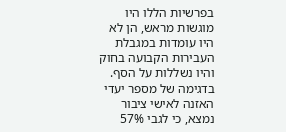בפרשיות הללו היו מוגשות מראש, הן לא היו עומדות במגבלת העבירות הקבועה בחוק והיו נשללות על הסף.
בדגימה של מספר יעדי האזנה לאישי ציבור נמצא, כי לגבי 57%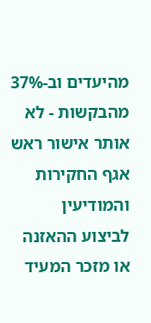מהיעדים וב-37% מהבקשות - לא אותר אישור ראש אגף החקירות והמודיעין לביצוע ההאזנה או מזכר המעיד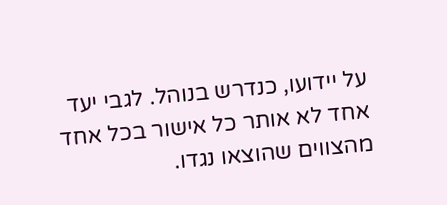על יידועו, כנדרש בנוהל. לגבי יעד אחד לא אותר כל אישור בכל אחד מהצווים שהוצאו נגדו.